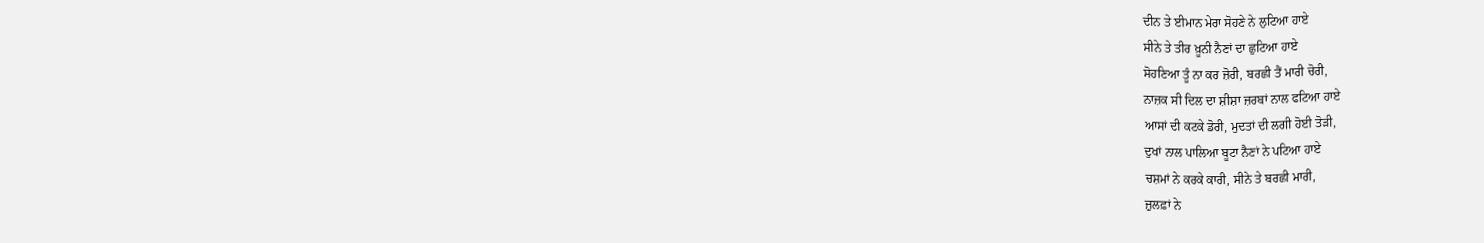ਦੀਨ ਤੇ ਈਮਾਨ ਮੇਰਾ ਸੋਹਣੇ ਨੇ ਲੁਟਿਆ ਹਾਏ
ਸੀਨੇ ਤੇ ਤੀਰ ਖ਼ੂਨੀ ਨੈਣਾਂ ਦਾ ਛੁਟਿਆ ਹਾਏ
ਸੋਹਣਿਆ ਤੂੰ ਨਾ ਕਰ ਜ਼ੋਰੀ, ਬਰਛੀ ਤੈਂ ਮਾਰੀ ਚੋਰੀ,
ਨਾਜ਼ਕ ਸੀ ਦਿਲ ਦਾ ਸ਼ੀਸ਼ਾ ਜ਼ਰਬਾਂ ਨਾਲ ਫਟਿਆ ਹਾਏ
ਆਸਾਂ ਦੀ ਕਟਕੇ ਡੋਰੀ, ਮੁਦਤਾਂ ਦੀ ਲਗੀ ਹੋਈ ਤੋੜੀ,
ਦੁਖਾਂ ਨਾਲ ਪਾਲਿਆ ਬੂਟਾ ਨੈਣਾਂ ਨੇ ਪਟਿਆ ਹਾਏ
ਚਸ਼ਮਾਂ ਨੇ ਕਰਕੇ ਕਾਰੀ, ਸੀਨੇ ਤੇ ਬਰਛੀ ਮਾਰੀ,
ਜ਼ੁਲਫ਼ਾਂ ਨੇ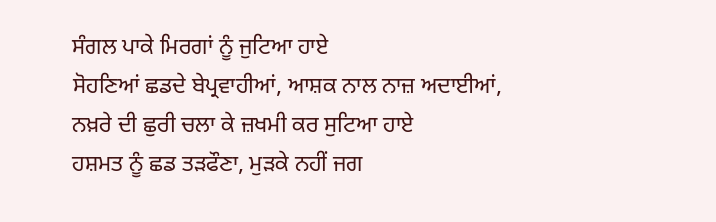ਸੰਗਲ ਪਾਕੇ ਮਿਰਗਾਂ ਨੂੰ ਜੁਟਿਆ ਹਾਏ
ਸੋਹਣਿਆਂ ਛਡਦੇ ਬੇਪ੍ਰਵਾਹੀਆਂ, ਆਸ਼ਕ ਨਾਲ ਨਾਜ਼ ਅਦਾਈਆਂ,
ਨਖ਼ਰੇ ਦੀ ਛੁਰੀ ਚਲਾ ਕੇ ਜ਼ਖਮੀ ਕਰ ਸੁਟਿਆ ਹਾਏ
ਹਸ਼ਮਤ ਨੂੰ ਛਡ ਤੜਫੌਣਾ, ਮੁੜਕੇ ਨਹੀਂ ਜਗ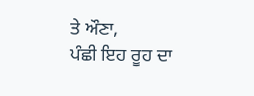ਤੇ ਔਣਾ,
ਪੰਛੀ ਇਹ ਰੂਹ ਦਾ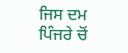ਜਿਸ ਦਮ ਪਿੰਜਰੇ ਚੋਂ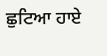ਛੁਟਿਆ ਹਾਏ